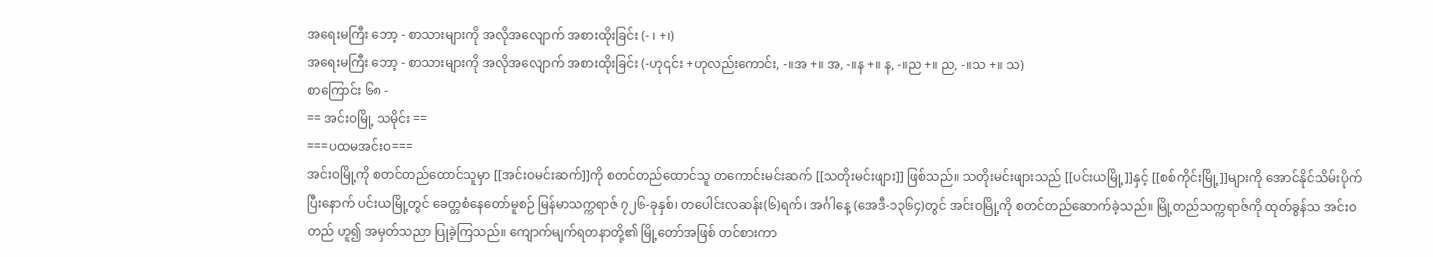အရေးမကြီး ဘော့ - စာသားများကို အလိုအလျောက် အစားထိုးခြင်း (- ၊ +၊)
အရေးမကြီး ဘော့ - စာသားများကို အလိုအလျောက် အစားထိုးခြင်း (-ဟု၎င်း +ဟုလည်းကောင်း, -။အ +။ အ, -။န +။ န, -။ည +။ ည, -။သ +။ သ)
စာကြောင်း ၆၈ -
== အင်းဝမြို့ သမိုင်း ==
===ပထမအင်းဝ===
အင်းဝမြို့ကို စတင်တည်ထောင်သူမှာ [[အင်းဝမင်းဆက်]]ကို စတင်တည်ထောင်သူ တကောင်းမင်းဆက် [[သတိုးမင်းဖျား]] ဖြစ်သည်။ သတိုးမင်းဖျားသည် [[ပင်းယမြို့]]နှင့် [[စစ်ကိုင်းမြို့]]များကို အောင်နိုင်သိမ်းပိုက်ပြီးနောက် ပင်းယမြို့တွင် ခေတ္တစံနေတော်မူစဉ် မြန်မာသက္ကရာဇ် ၇၂၆-ခုနှစ်၊ တပေါင်းလဆန်း(၆)ရက်၊ အင်္ဂါနေ့ (အေဒီ-၁၃၆၄)တွင် အင်းဝမြို့ကို စတင်တည်ဆောက်ခဲ့သည်။ မြို့တည်သက္ကရာဇ်ကို ထုတ်ခွန်သ အင်းဝတည် ဟူ၍ အမှတ်သညာ ပြုခဲ့ကြသည်။ ကျောက်မျက်ရတနာတို့၏ မြို့တော်အဖြစ် တင်စားကာ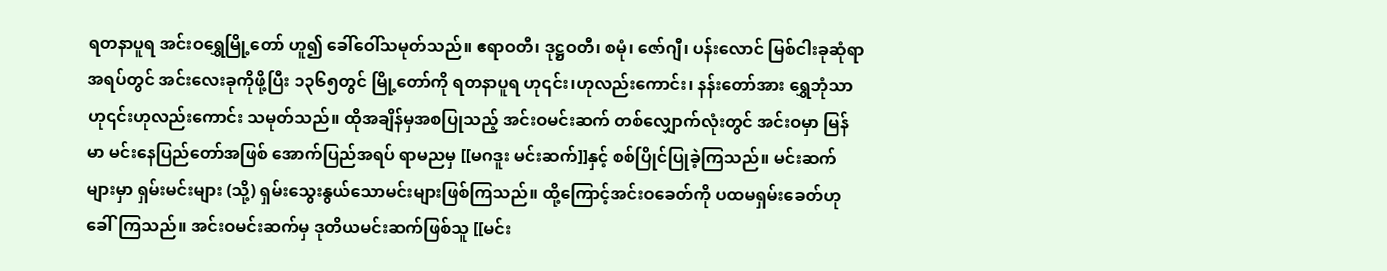ရတနာပူရ အင်းဝရွှေမြို့တော် ဟူ၍ ခေါ်ဝေါ်သမုတ်သည်။ ဧရာဝတီ၊ ဒုဋ္ဌဝတီ၊ စမုံ၊ ဇော်ဂျီ၊ ပန်းလောင် မြစ်ငါးခုဆုံရာအရပ်တွင် အင်းလေးခုကိုဖို့ပြီး ၁၃၆၅တွင် မြို့တော်ကို ရတနာပူရ ဟု၎င်း၊ဟုလည်းကောင်း၊ နန်းတော်အား ရွှေဘုံသာ ဟု၎င်းဟုလည်းကောင်း သမုတ်သည်။ ထိုအချိန်မှအစပြုသည့် အင်းဝမင်းဆက် တစ်လျှောက်လုံးတွင် အင်းဝမှာ မြန်မာ မင်းနေပြည်တော်အဖြစ် အောက်ပြည်အရပ် ရာမညမှ [[မဂဒူး မင်းဆက်]]နှင့် စစ်ပြိုင်ပြုခဲ့ကြသည်။ မင်းဆက်များမှာ ရှမ်းမင်းများ (သို့) ရှမ်းသွေးနွယ်သောမင်းများဖြစ်ကြသည်။ ထို့ကြောင့်အင်းဝခေတ်ကို ပထမရှမ်းခေတ်ဟု ခေါ်ကြသည်။ အင်းဝမင်းဆက်မှ ဒုတိယမင်းဆက်ဖြစ်သူ [[မင်း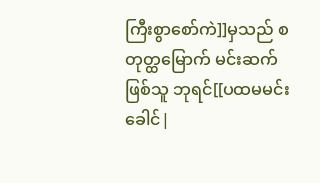ကြီးစွာစော်ကဲ]]မှသည် စတုတ္ထမြောက် မင်းဆက်ဖြစ်သူ ဘုရင်[[ပထမမင်းခေါင်|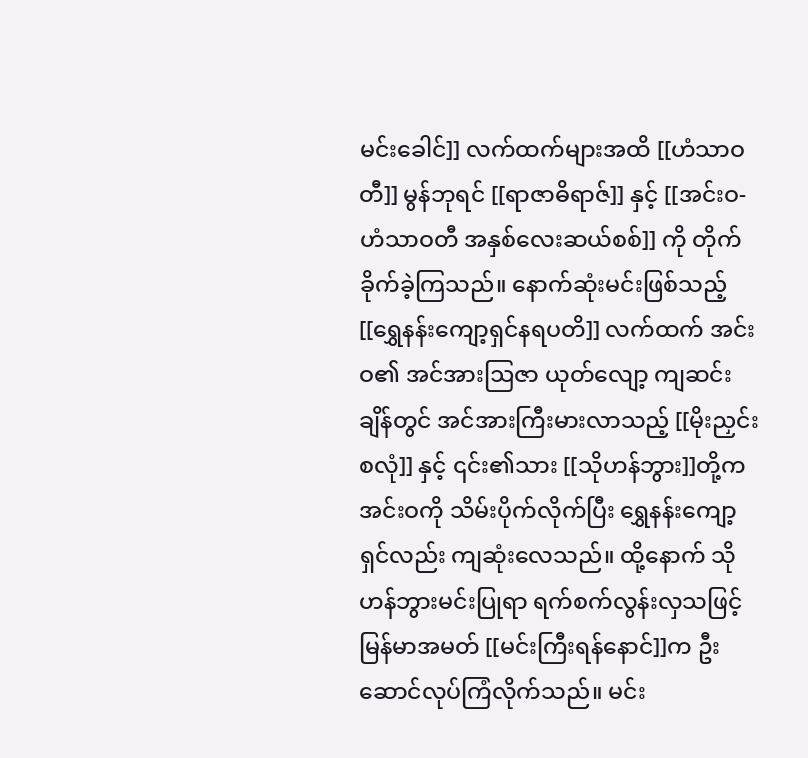မင်းခေါင်]] လက်ထက်များအထိ [[ဟံသာဝတီ]] မွန်ဘုရင် [[ရာဇာဓိရာဇ်]] နှင့် [[အင်းဝ-ဟံသာဝတီ အနှစ်လေးဆယ်စစ်]] ကို တိုက်ခိုက်ခဲ့ကြသည်။ နောက်ဆုံးမင်းဖြစ်သည့် [[ရွှေနန်းကျော့ရှင်နရပတိ]] လက်ထက် အင်းဝ၏ အင်အားဩဇာ ယုတ်လျော့ ကျဆင်းချိန်တွင် အင်အားကြီးမားလာသည့် [[မိုးညှင်းစလုံ]] နှင့် ၎င်း၏သား [[သိုဟန်ဘွား]]တို့က အင်းဝကို သိမ်းပိုက်လိုက်ပြီး ရွှေနန်းကျော့ရှင်လည်း ကျဆုံးလေသည်။ ထို့နောက် သိုဟန်ဘွားမင်းပြုရာ ရက်စက်လွန်းလှသဖြင့် မြန်မာအမတ် [[မင်းကြီးရန်နောင်]]က ဦးဆောင်လုပ်ကြံလိုက်သည်။ မင်း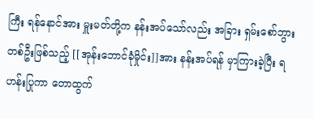ကြီး ရန်နောင်အား မှူးမတ်တို့က နန်းအပ်သော်လည်း အခြား ရှမ်းစော်ဘွား တစ်ဦးဖြစ်သည့် [[အုန်းဘောင်ခုံမှိုင်း]]အား နန်းအပ်ရန် မှာကြားခဲ့ပြီး ရဟန်းပြုကာ တောထွက်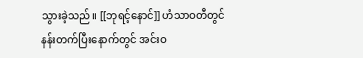သွားခဲ့သည်။ [[ဘုရင့်နောင်]] ဟံသာဝတီတွင် နန်းတက်ပြီးနောက်တွင် အင်းဝ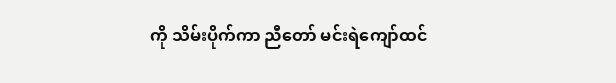ကို သိမ်းပိုက်ကာ ညီတော် မင်းရဲကျော်ထင်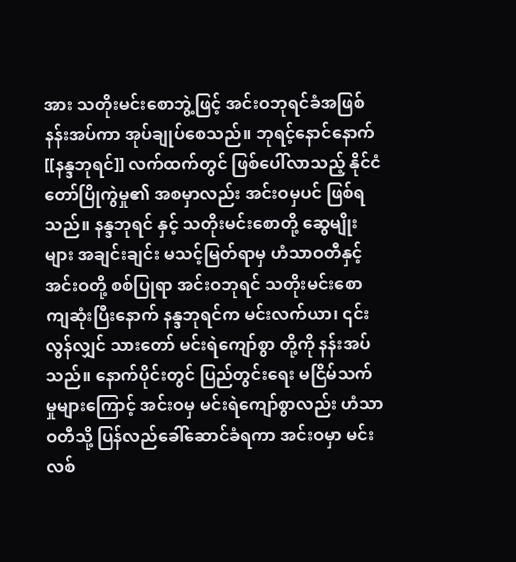အား သတိုးမင်းစောဘွဲ့ဖြင့် အင်းဝဘုရင်ခံအဖြစ် နန်းအပ်ကာ အုပ်ချုပ်စေသည်။ ဘုရင့်နောင်နောက် [[နန္ဒဘုရင်]] လက်ထက်တွင် ဖြစ်ပေါ်လာသည့် နိုင်ငံတော်ပြိုကွဲမှု၏ အစမှာလည်း အင်းဝမှပင် ဖြစ်ရသည်။ နန္ဒဘုရင် နှင့် သတိုးမင်းစောတို့ ဆွေမျိုးများ အချင်းချင်း မသင့်မြတ်ရာမှ ဟံသာဝတီနှင့် အင်းဝတို့ စစ်ပြုရာ အင်းဝဘုရင် သတိုးမင်းစော ကျဆုံးပြီးနောက် နန္ဒဘုရင်က မင်းလက်ယာ၊ ၎င်းလွန်လျှင် သားတော် မင်းရဲကျော်စွာ တို့ကို နန်းအပ်သည်။ နောက်ပိုင်းတွင် ပြည်တွင်းရေး မငြိမ်သက်မှုများကြောင့် အင်းဝမှ မင်းရဲကျော်စွာလည်း ဟံသာဝတီသို့ ပြန်လည်ခေါ်ဆောင်ခံရကာ အင်းဝမှာ မင်းလစ်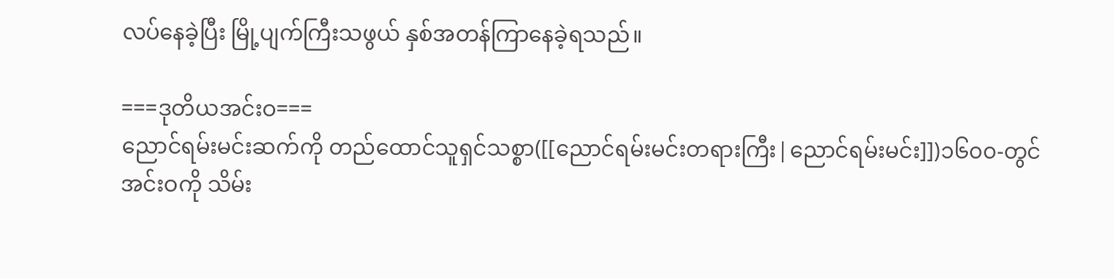လပ်နေခဲ့ပြီး မြို့ပျက်ကြီးသဖွယ် နှစ်အတန်ကြာနေခဲ့ရသည်။

===ဒုတိယအင်းဝ===
ညောင်ရမ်းမင်းဆက်ကို တည်ထောင်သူရှင်သစ္စာ([[ညောင်ရမ်းမင်းတရားကြီး|ညောင်ရမ်းမင်း]])၁၆၀၀-တွင်အင်းဝကို သိမ်း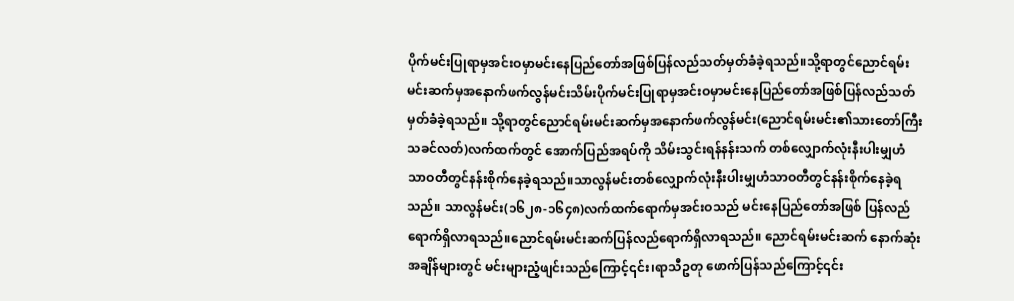ပိုက်မင်းပြုရာမှအင်းဝမှာမင်းနေပြည်တော်အဖြစ်ပြန်လည်သတ်မှတ်ခံခဲ့ရသည်။သို့ရာတွင်ညောင်ရမ်းမင်းဆက်မှအနောက်ဖက်လွန်မင်းသိမ်းပိုက်မင်းပြုရာမှအင်းဝမှာမင်းနေပြည်တော်အဖြစ်ပြန်လည်သတ်မှတ်ခံခဲ့ရသည်။ သို့ရာတွင်ညောင်ရမ်းမင်းဆက်မှအနောက်ဖက်လွန်မင်း(ညောင်ရမ်းမင်း၏သားတော်ကြီးသခင်လတ်)လက်ထက်တွင် အောက်ပြည်အရပ်ကို သိမ်းသွင်းရန်နန်းသက် တစ်လျှောက်လုံးနီးပါးမျှဟံသာဝတီတွင်နန်းစိုက်နေခဲ့ရသည်။သာလွန်မင်းတစ်လျှောက်လုံးနီးပါးမျှဟံသာဝတီတွင်နန်းစိုက်နေခဲ့ရသည်။ သာလွန်မင်း(၁၆၂၈-၁၆၄၈)လက်ထက်ရောက်မှအင်းဝသည် မင်းနေပြည်တော်အဖြစ် ပြန်လည်ရောက်ရှိလာရသည်။ညောင်ရမ်းမင်းဆက်ပြန်လည်ရောက်ရှိလာရသည်။ ညောင်ရမ်းမင်းဆက် နောက်ဆုံးအချိန်များတွင် မင်းများညံ့ဖျင်းသည်ကြောင့်၎င်း၊ရာသီဥတု ဖောက်ပြန်သည်ကြောင့်၎င်း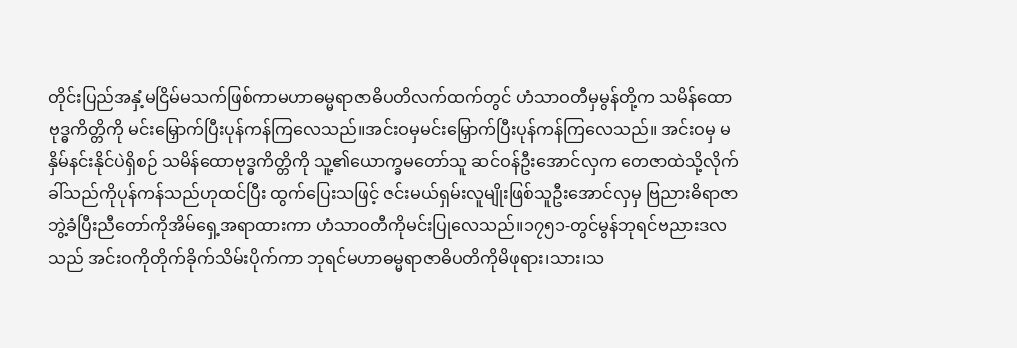တိုင်းပြည်အနှံ့မငြိမ်မသက်ဖြစ်ကာမဟာဓမ္မရာဇာဓိပတိလက်ထက်တွင် ဟံသာဝတီမှမွန်တို့က သမိန်ထောဗုဒ္ဓကိတ္တိကို မင်းမြှောက်ပြီးပုန်ကန်ကြလေသည်။အင်းဝမှမင်းမြှောက်ပြီးပုန်ကန်ကြလေသည်။ အင်းဝမှ မနှိမ်နင်းနိုင်ပဲရှိစဉ် သမိန်ထောဗုဒ္ဓကိတ္တိကို သူ့၏ယောက္ခမတော်သူ ဆင်ဝန်ဦးအောင်လှက တေဇာထဲသို့လိုက်ခါ်သည်ကိုပုန်ကန်သည်ဟုထင်ပြီး ထွက်ပြေးသဖြင့် ဇင်းမယ်ရှမ်းလူမျိုးဖြစ်သူဦးအောင်လှမှ ဗြညားဓိရာဇာဘွဲ့ခံပြီးညီတော်ကိုအိမ်ရှေ့အရာထားကာ ဟံသာဝတီကိုမင်းပြုလေသည်။၁၇၅၁-တွင်မွန်ဘုရင်ဗညားဒလသည် အင်းဝကိုတိုက်ခိုက်သိမ်းပိုက်ကာ ဘုရင်မဟာဓမ္မရာဇာဓိပတိကိုမိဖုရား၊သား၊သ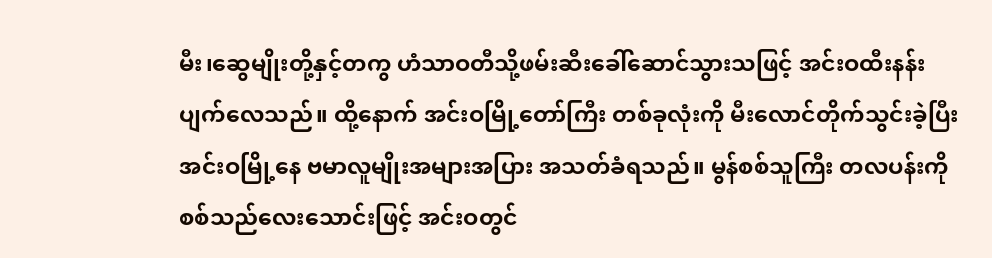မီး၊ဆွေမျိုးတို့နှင့်တကွ ဟံသာဝတီသို့ဖမ်းဆီးခေါ်ဆောင်သွားသဖြင့် အင်းဝထီးနန်းပျက်လေသည်။ ထို့နောက် အင်းဝမြို့တော်ကြီး တစ်ခုလုံးကို မီးလောင်တိုက်သွင်းခဲ့ပြီး အင်းဝမြို့နေ ဗမာလူမျိုးအများအပြား အသတ်ခံရသည်။ မွန်စစ်သူကြီး တလပန်းကိုစစ်သည်လေးသောင်းဖြင့် အင်းဝတွင်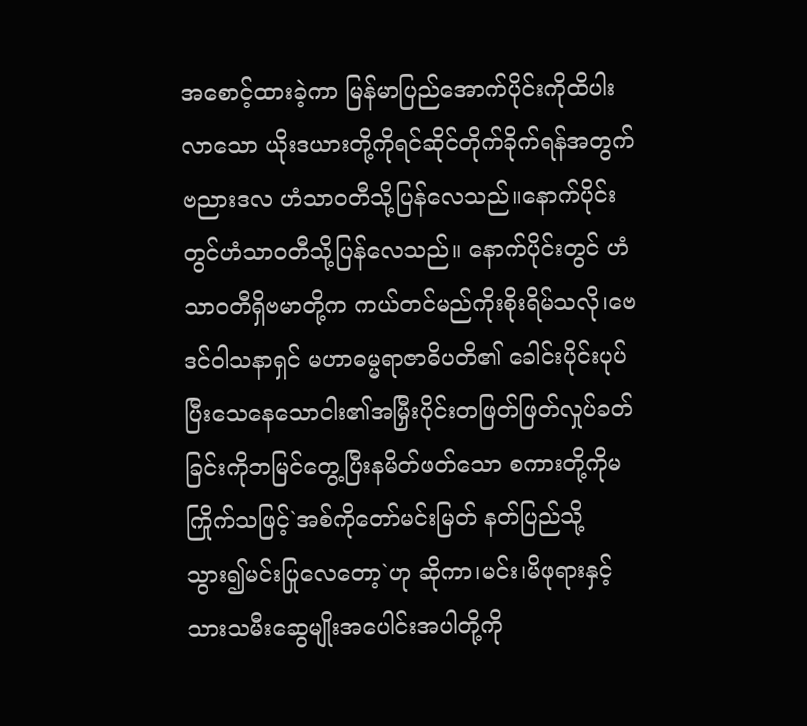အစောင့်ထားခဲ့ကာ မြန်မာပြည်အောက်ပိုင်းကိုထိပါးလာသော ယိုးဒယားတို့ကိုရင်ဆိုင်တိုက်ခိုက်ရန်အတွက် ဗညားဒလ ဟံသာဝတီသို့ပြန်လေသည်။နောက်ပိုင်းတွင်ဟံသာဝတီသို့ပြန်လေသည်။ နောက်ပိုင်းတွင် ဟံသာဝတီရှိဗမာတို့က ကယ်တင်မည်ကိုးစိုးရိမ်သလို၊ဗေဒင်ဝါသနာရှင် မဟာဓမ္မရာဇာဓိပတိ၏ ခေါင်းပိုင်းပုပ်ပြီးသေနေသောငါး၏အမြှီးပိုင်းတဖြတ်ဖြတ်လှုပ်ခတ်ခြင်းကိုဘမြင်တွေ့ပြီးနမိတ်ဖတ်သော စကားတို့ကိုမကြိုက်သဖြင့်`အစ်ကိုတော်မင်းမြတ် နတ်ပြည်သို့သွား၍မင်းပြုလေတော့`ဟု ဆိုကာ၊မင်း၊မိဖုရားနှင့်သားသမီးဆွေမျိုးအပေါင်းအပါတို့ကို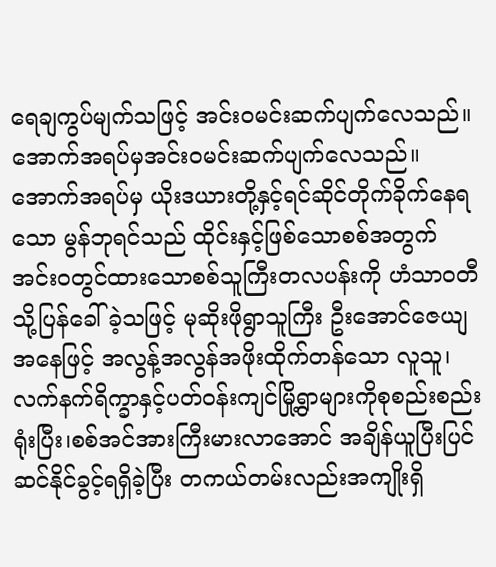ရေချကွပ်မျက်သဖြင့် အင်းဝမင်းဆက်ပျက်လေသည်။အောက်အရပ်မှအင်းဝမင်းဆက်ပျက်လေသည်။ အောက်အရပ်မှ ယိုးဒယားတို့နှင့်ရင်ဆိုင်တိုက်ခိုက်နေရသော မွန်ဘုရင်သည် ထိုင်းနှင့်ဖြစ်သောစစ်အတွက် အင်းဝတွင်ထားသောစစ်သူကြီးတလပန်းကို ဟံသာဝတီသို့ပြန်ခေါ်ခဲ့သဖြင့် မုဆိုးဖိုရွာသူကြီး ဦးအောင်ဇေယျအနေဖြင့် အလွန့်အလွန်အဖိုးထိုက်တန်သော လူသူ၊လက်နက်ရိက္ခာနှင့်ပတ်ဝန်းကျင်မြို့ရွာများကိုစုစည်းစည်းရုံးပြီး၊စစ်အင်အားကြီးမားလာအောင် အချိန်ယူပြီးပြင်ဆင်နိုင်ခွင့်ရရှိခဲ့ပြီး တကယ်တမ်းလည်းအကျိုးရှိ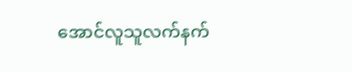အောင်လူသူလက်နက်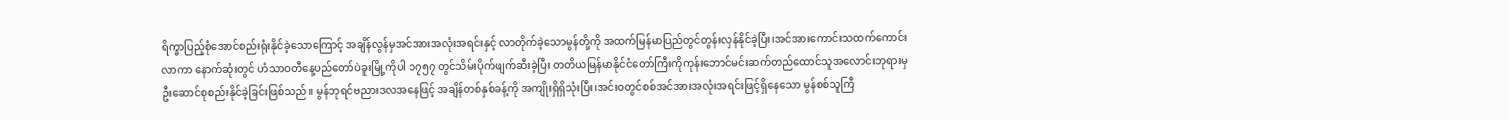ရိက္ခာပြည့်စုံအောင်စည်းရုံးနိုင်ခဲ့သောကြောင့် အချိန်လွန်မှအင်အားအလုံးအရင်းနှင့် လာတိုက်ခဲ့သောမွန်တို့ကို အထက်မြန်မာပြည်တွင်တွန်းလှန်နိုင်ခဲ့ပြီး၊အင်အားကောင်းသထက်ကောင်းလာကာ နောက်ဆုံးတွင် ဟံသာဝတီနေ့ပည်တော်ပဲခူးမြို့ကိုပါ ၁၇၅၇ တွင်သိမ်းပိုက်ဖျက်ဆီးခဲ့ပြီး တတိယမြန်မာနိုင်ငံတော်ကြီးကိုကုန်းဘောင်မင်းဆက်တည်ထောင်သူအလောင်းဘုရားမှ ဦးဆောင်စုစည်းနိုင်ခဲ့ခြင်းဖြစ်သည်။ မွန်ဘုရင်ဗညားဒလအနေဖြင့် အချိန်တစ်နှစ်ခန့်ကို အကျိုးရှိရှိသုံးပြီး၊အင်းဝတွင်စစ်အင်အားအလုံးအရင်းဖြင့်ရှိနေသော မွန်စစ်သူကြီ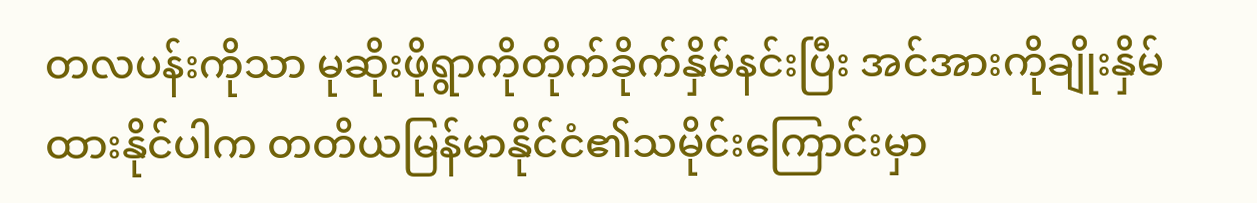တလပန်းကိုသာ မုဆိုးဖိုရွာကိုတိုက်ခိုက်နှိမ်နင်းပြီး အင်အားကိုချိုးနှိမ်ထားနိုင်ပါက တတိယမြန်မာနိုင်ငံ၏သမိုင်းကြောင်းမှာ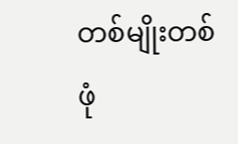တစ်မျိုးတစ်ဖုံ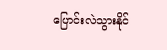ပြောင်းလဲသွားနိုင်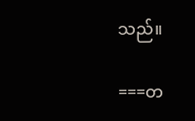သည်။

===တ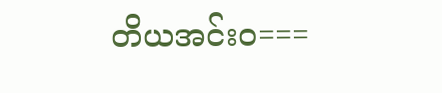တိယအင်းဝ===